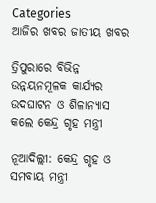Categories
ଆଜିର ଖବର ଜାତୀୟ ଖବର

ତ୍ରିପୁରାରେ ବିଭିନ୍ନ ଉନ୍ନୟନମୂଳକ କାର୍ଯ୍ୟର ଉଦଘାଟନ ଓ ଶିଳାନ୍ୟାସ କଲେ କେନ୍ଦ୍ର ଗୃହ ମନ୍ତ୍ରୀ

ନୂଆଦିଲ୍ଲୀ: କେନ୍ଦ୍ର ଗୃହ ଓ ସମବାୟ ମନ୍ତ୍ରୀ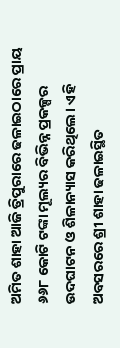ଅମିତ ଶାହା ଆଜି ତ୍ରିପୁରାରେ ଢଳାଇଠାରେ ପ୍ରାୟ ୬୬୮ କୋଟି ଟଙ୍କା ମୂଲ୍ୟର ବିଭିନ୍ନ ପ୍ରକଳ୍ପର ଉଦଘାଟନ ଓ ଶିଳାନ୍ୟାସ କରିଥିଲେ। ଏହି ଅବସରରେ ଶ୍ରୀ ଶାହା ଢଳାଇସ୍ଥିତ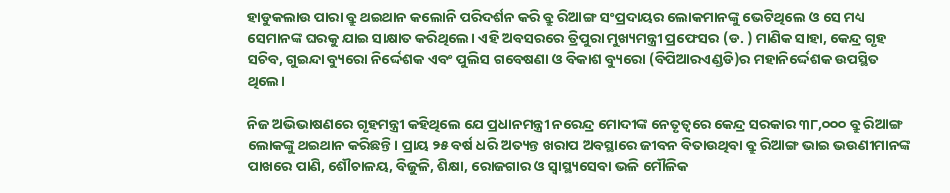ହାଡୁକଲାଉ ପାରା ବ୍ରୁ ଥଇଥାନ କଲୋନି ପରିଦର୍ଶନ କରି ବ୍ରୁ ରିଆଙ୍ଗ ସଂପ୍ରଦାୟର ଲୋକମାନଙ୍କୁ ଭେଟିଥିଲେ ଓ ସେ ମଧ୍ୟ ସେମାନଙ୍କ ଘରକୁ ଯାଇ ସାକ୍ଷାତ କରିଥିଲେ। ଏହି ଅବସରରେ ତ୍ରିପୁରା ମୁଖ୍ୟମନ୍ତ୍ରୀ ପ୍ରଫେସର (ଡ. ) ମାଣିକ ସାହା, କେନ୍ଦ୍ର ଗୃହ ସଚିବ, ଗୁଇନ୍ଦା ବ୍ୟୁରୋ ନିର୍ଦ୍ଦେଶକ ଏବଂ ପୁଲିସ ଗବେଷଣା ଓ ବିକାଶ ବ୍ୟୁରୋ (ବିପିଆରଏଣ୍ଡଡି)ର ମହାନିର୍ଦ୍ଦେଶକ ଉପସ୍ଥିତ ଥିଲେ।

ନିଜ ଅଭିଭାଷଣରେ ଗୃହମନ୍ତ୍ରୀ କହିଥିଲେ ଯେ ପ୍ରଧାନମନ୍ତ୍ରୀ ନରେନ୍ଦ୍ର ମୋଦୀଙ୍କ ନେତୃତ୍ୱରେ କେନ୍ଦ୍ର ସରକାର ୩୮,୦୦୦ ବ୍ରୁ ରିଆଙ୍ଗ ଲୋକଙ୍କୁ ଥଇଥାନ କରିଛନ୍ତି। ପ୍ରାୟ ୨୫ ବର୍ଷ ଧରି ଅତ୍ୟନ୍ତ ଖରାପ ଅବସ୍ଥାରେ ଜୀବନ ବିତାଉଥିବା ବ୍ରୁ ରିଆଙ୍ଗ ଭାଇ ଭଉଣୀମାନଙ୍କ ପାଖରେ ପାଣି, ଶୌଚାଳୟ, ବିଜୁଳି, ଶିକ୍ଷା, ରୋଜଗାର ଓ ସ୍ୱାସ୍ଥ୍ୟସେବା ଭଳି ମୌଳିକ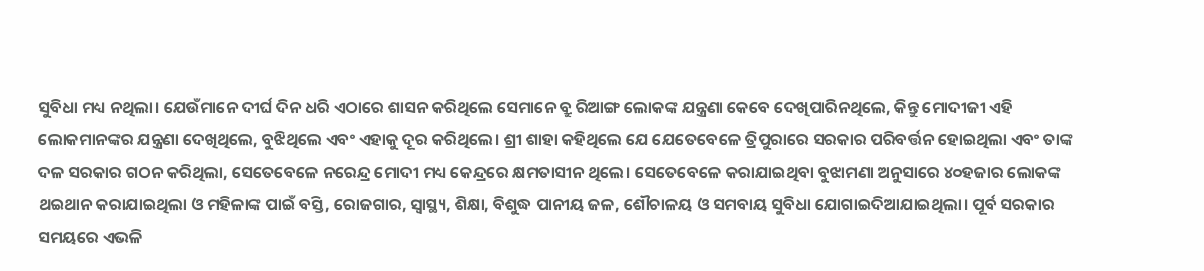ସୁବିଧା ମଧ୍ୟ ନଥିଲା। ଯେଉଁମାନେ ଦୀର୍ଘ ଦିନ ଧରି ଏଠାରେ ଶାସନ କରିଥିଲେ ସେମାନେ ବ୍ରୁ ରିଆଙ୍ଗ ଲୋକଙ୍କ ଯନ୍ତ୍ରଣା କେବେ ଦେଖିପାରିନଥିଲେ, କିନ୍ତୁ ମୋଦୀଜୀ ଏହି ଲୋକମାନଙ୍କର ଯନ୍ତ୍ରଣା ଦେଖିଥିଲେ, ବୁଝିଥିଲେ ଏବଂ ଏହାକୁ ଦୂର କରିଥିଲେ। ଶ୍ରୀ ଶାହା କହିଥିଲେ ଯେ ଯେତେବେଳେ ତ୍ରିପୁରାରେ ସରକାର ପରିବର୍ତ୍ତନ ହୋଇଥିଲା ଏବଂ ତାଙ୍କ ଦଳ ସରକାର ଗଠନ କରିଥିଲା, ସେତେବେଳେ ନରେନ୍ଦ୍ର ମୋଦୀ ମଧ୍ୟ କେନ୍ଦ୍ରରେ କ୍ଷମତାସୀନ ଥିଲେ। ସେତେବେଳେ କରାଯାଇଥିବା ବୁଝାମଣା ଅନୁସାରେ ୪୦ହଜାର ଲୋକଙ୍କ ଥଇଥାନ କରାଯାଇଥିଲା ଓ ମହିଳାଙ୍କ ପାଇଁ ବସ୍ତି, ରୋଜଗାର, ସ୍ୱାସ୍ଥ୍ୟ, ଶିକ୍ଷା, ବିଶୁଦ୍ଧ ପାନୀୟ ଜଳ, ଶୌଚାଳୟ ଓ ସମବାୟ ସୁବିଧା ଯୋଗାଇଦିଆଯାଇଥିଲା। ପୂର୍ବ ସରକାର ସମୟରେ ଏଭଳି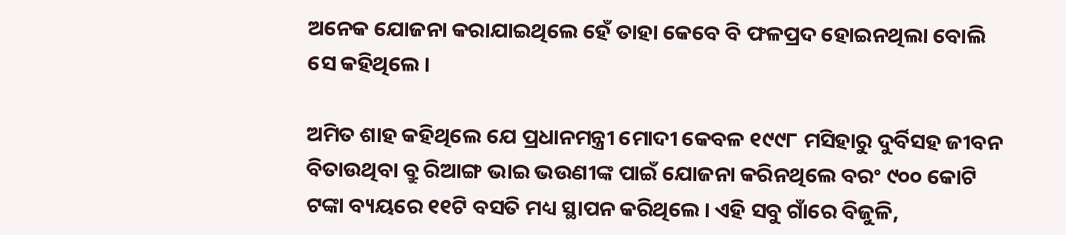ଅନେକ ଯୋଜନା କରାଯାଇଥିଲେ ହେଁ ତାହା କେବେ ବି ଫଳପ୍ରଦ ହୋଇନଥିଲା ବୋଲି ସେ କହିଥିଲେ।

ଅମିତ ଶାହ କହିଥିଲେ ଯେ ପ୍ରଧାନମନ୍ତ୍ରୀ ମୋଦୀ କେବଳ ୧୯୯୮ ମସିହାରୁ ଦୁର୍ବିସହ ଜୀବନ ବିତାଉଥିବା ବ୍ରୁ ରିଆଙ୍ଗ ଭାଇ ଭଉଣୀଙ୍କ ପାଇଁ ଯୋଜନା କରିନଥିଲେ ବରଂ ୯୦୦ କୋଟି ଟଙ୍କା ବ୍ୟୟରେ ୧୧ଟି ବସତି ମଧ୍ୟ ସ୍ଥାପନ କରିଥିଲେ। ଏହି ସବୁ ଗାଁରେ ବିଜୁଳି,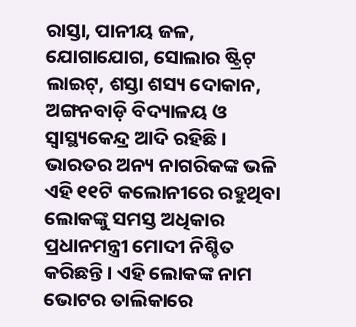ରାସ୍ତା, ପାନୀୟ ଜଳ, ଯୋଗାଯୋଗ, ସୋଲାର ଷ୍ଟ୍ରିଟ୍ ଲାଇଟ୍, ଶସ୍ତା ଶସ୍ୟ ଦୋକାନ, ଅଙ୍ଗନବାଡ଼ି ବିଦ୍ୟାଳୟ ଓ ସ୍ବାସ୍ଥ୍ୟକେନ୍ଦ୍ର ଆଦି ରହିଛି। ଭାରତର ଅନ୍ୟ ନାଗରିକଙ୍କ ଭଳି ଏହି ୧୧ଟି କଲୋନୀରେ ରହୁଥିବା ଲୋକଙ୍କୁ ସମସ୍ତ ଅଧିକାର ପ୍ରଧାନମନ୍ତ୍ରୀ ମୋଦୀ ନିଶ୍ଚିତ କରିଛନ୍ତି। ଏହି ଲୋକଙ୍କ ନାମ ଭୋଟର ତାଲିକାରେ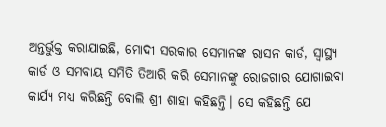ଅନ୍ତର୍ଭୁକ୍ତ କରାଯାଇଛି, ମୋଦୀ ସରକାର ସେମାନଙ୍କ ରାସନ କାର୍ଡ, ସ୍ୱାସ୍ଥ୍ୟ କାର୍ଡ ଓ ସମବାୟ ସମିତି ତିଆରି କରି ସେମାନଙ୍କୁ ରୋଜଗାର ଯୋଗାଇବା କାର୍ଯ୍ୟ ମଧ୍ୟ କରିଛନ୍ତି ବୋଲି ଶ୍ରୀ ଶାହା କହିଛନ୍ତି। ସେ କହିଛନ୍ତି ଯେ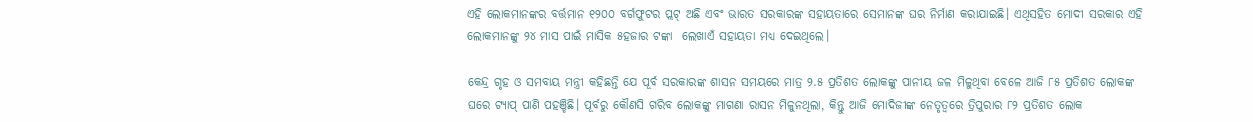ଏହି ଲୋକମାନଙ୍କର ବର୍ତ୍ତମାନ ୧୨୦୦ ବର୍ଗଫୁଟର ପ୍ଲଟ୍ ଅଛି ଏବଂ ଭାରତ ସରକାରଙ୍କ ସହାୟତାରେ ସେମାନଙ୍କ ଘର ନିର୍ମାଣ କରାଯାଇଛି। ଏଥିସହିତ ମୋଦୀ ସରକାର ଏହି ଲୋକମାନଙ୍କୁ ୨୪ ମାସ ପାଇଁ ମାସିକ ୫ହଜାର ଟଙ୍କା  ଲେଖାଏଁ ସହାୟତା ମଧ୍ୟ ଦେଇଥିଲେ।

କେନ୍ଦ୍ର ଗୃହ ଓ ସମବାୟ ମନ୍ତ୍ରୀ କହିଛନ୍ତି ଯେ ପୂର୍ବ ସରକାରଙ୍କ ଶାସନ ସମୟରେ ମାତ୍ର ୨.୫ ପ୍ରତିଶତ ଲୋକଙ୍କୁ ପାନୀୟ ଜଳ ମିଳୁଥିବା ବେଳେ ଆଜି ୮୫ ପ୍ରତିଶତ ଲୋକଙ୍କ ଘରେ ଟ୍ୟାପ୍ ପାଣି ପହଞ୍ଚିଛି। ପୂର୍ବରୁ କୌଣସି ଗରିବ ଲୋକଙ୍କୁ ମାଗଣା ରାସନ ମିଳୁନଥିଲା, କିନ୍ତୁ ଆଜି ମୋଦିଜୀଙ୍କ ନେତୃତ୍ବରେ ତ୍ରିପୁରାର ୮୨ ପ୍ରତିଶତ ଲୋକ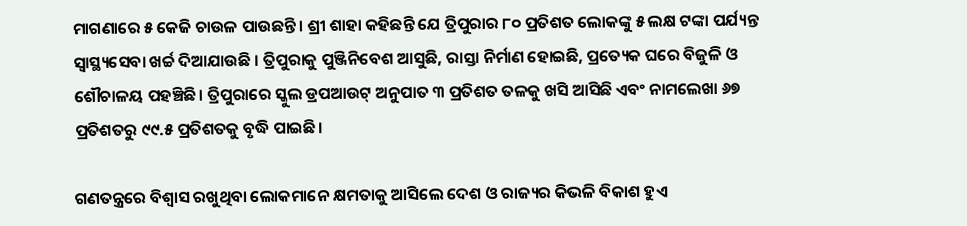ମାଗଣାରେ ୫ କେଜି ଚାଉଳ ପାଉଛନ୍ତି । ଶ୍ରୀ ଶାହା କହିଛନ୍ତି ଯେ ତ୍ରିପୁରାର ୮୦ ପ୍ରତିଶତ ଲୋକଙ୍କୁ ୫ ଲକ୍ଷ ଟଙ୍କା ପର୍ଯ୍ୟନ୍ତ ସ୍ୱାସ୍ଥ୍ୟସେବା ଖର୍ଚ୍ଚ ଦିଆଯାଉଛି । ତ୍ରିପୁରାକୁ ପୁଞ୍ଜିନିବେଶ ଆସୁଛି, ରାସ୍ତା ନିର୍ମାଣ ହୋଇଛି, ପ୍ରତ୍ୟେକ ଘରେ ବିଜୁଳି ଓ ଶୌଚାଳୟ ପହଞ୍ଚିଛି। ତ୍ରିପୁରାରେ ସ୍କୁଲ ଡ୍ରପଆଉଟ୍ ଅନୁପାତ ୩ ପ୍ରତିଶତ ତଳକୁ ଖସି ଆସିଛି ଏବଂ ନାମଲେଖା ୬୭ ପ୍ରତିଶତରୁ ୯୯.୫ ପ୍ରତିଶତକୁ ବୃଦ୍ଧି ପାଇଛି।

ଗଣତନ୍ତ୍ରରେ ବିଶ୍ୱାସ ରଖୁଥିବା ଲୋକମାନେ କ୍ଷମତାକୁ ଆସିଲେ ଦେଶ ଓ ରାଜ୍ୟର କିଭଳି ବିକାଶ ହୁଏ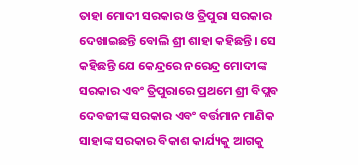ତାହା ମୋଦୀ ସରକାର ଓ ତ୍ରିପୁରା ସରକାର ଦେଖାଇଛନ୍ତି ବୋଲି ଶ୍ରୀ ଶାହା କହିଛନ୍ତି। ସେ କହିଛନ୍ତି ଯେ କେନ୍ଦ୍ରରେ ନରେନ୍ଦ୍ର ମୋଦୀଙ୍କ ସରକାର ଏବଂ ତ୍ରିପୁରାରେ ପ୍ରଥମେ ଶ୍ରୀ ବିପ୍ଲବ ଦେବଜୀଙ୍କ ସରକାର ଏବଂ ବର୍ତ୍ତମାନ ମାଣିକ ସାହାଙ୍କ ସରକାର ବିକାଶ କାର୍ଯ୍ୟକୁ ଆଗକୁ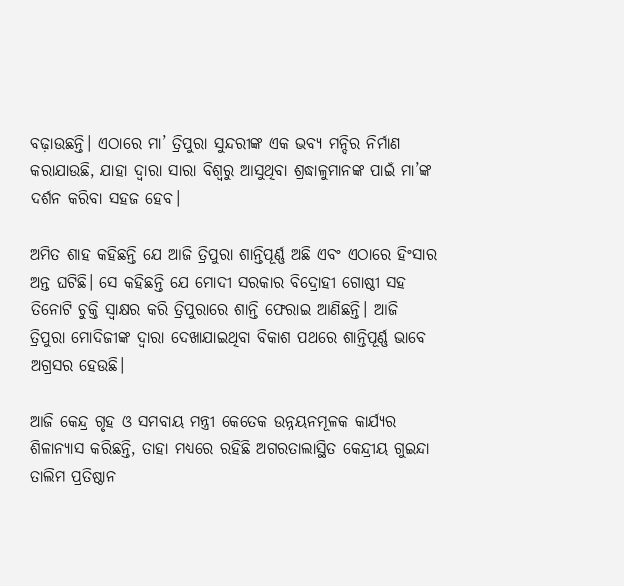ବଢ଼ାଉଛନ୍ତି। ଏଠାରେ ମା’ ତ୍ରିପୁରା ସୁନ୍ଦରୀଙ୍କ ଏକ ଭବ୍ୟ ମନ୍ଦିର ନିର୍ମାଣ କରାଯାଉଛି, ଯାହା ଦ୍ୱାରା ସାରା ବିଶ୍ୱରୁ ଆସୁଥିବା ଶ୍ରଦ୍ଧାଳୁମାନଙ୍କ ପାଇଁ ମା’ଙ୍କ ଦର୍ଶନ କରିବା ସହଜ ହେବ।

ଅମିତ ଶାହ କହିଛନ୍ତି ଯେ ଆଜି ତ୍ରିପୁରା ଶାନ୍ତିପୂର୍ଣ୍ଣ ଅଛି ଏବଂ ଏଠାରେ ହିଂସାର ଅନ୍ତ ଘଟିଛି। ସେ କହିଛନ୍ତି ଯେ ମୋଦୀ ସରକାର ବିଦ୍ରୋହୀ ଗୋଷ୍ଠୀ ସହ ତିନୋଟି ଚୁକ୍ତି ସ୍ୱାକ୍ଷର କରି ତ୍ରିପୁରାରେ ଶାନ୍ତି ଫେରାଇ ଆଣିଛନ୍ତି। ଆଜି ତ୍ରିପୁରା ମୋଦିଜୀଙ୍କ ଦ୍ୱାରା ଦେଖାଯାଇଥିବା ବିକାଶ ପଥରେ ଶାନ୍ତିପୂର୍ଣ୍ଣ ଭାବେ ଅଗ୍ରସର ହେଉଛି।

ଆଜି କେନ୍ଦ୍ର ଗୃହ ଓ ସମବାୟ ମନ୍ତ୍ରୀ କେତେକ ଉନ୍ନୟନମୂଳକ କାର୍ଯ୍ୟର ଶିଳାନ୍ୟାସ କରିଛନ୍ତି, ତାହା ମଧ୍ୟରେ ରହିଛି ଅଗରତାଲାସ୍ଥିତ କେନ୍ଦ୍ରୀୟ ଗୁଇନ୍ଦା ତାଲିମ ପ୍ରତିଷ୍ଠାନ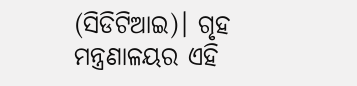(ସିଡିଟିଆଇ)। ଗୃହ ମନ୍ତ୍ରଣାଳୟର ଏହି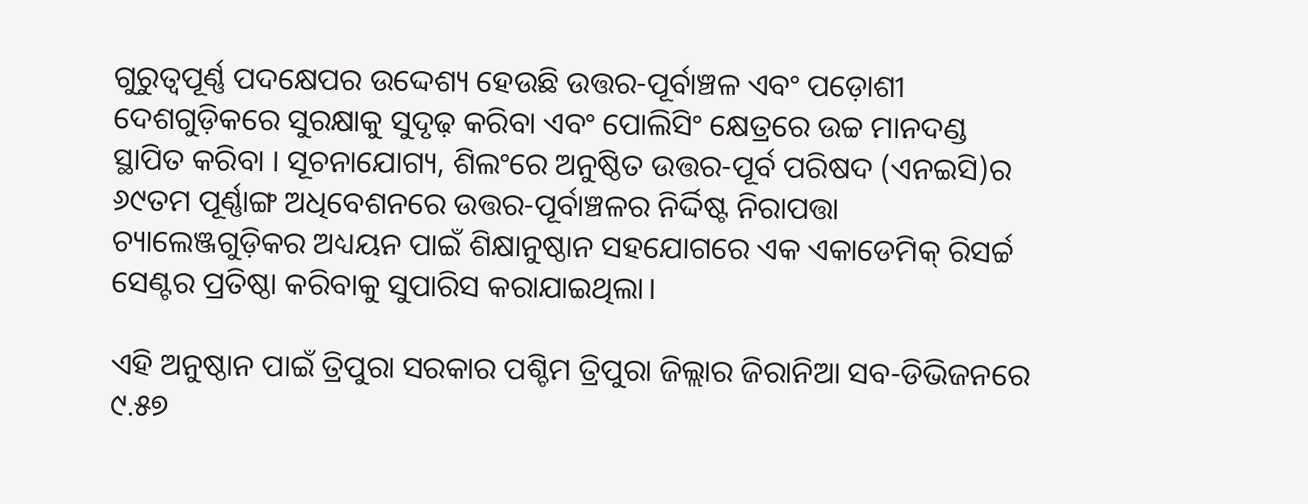ଗୁରୁତ୍ୱପୂର୍ଣ୍ଣ ପଦକ୍ଷେପର ଉଦ୍ଦେଶ୍ୟ ହେଉଛି ଉତ୍ତର-ପୂର୍ବାଞ୍ଚଳ ଏବଂ ପଡ଼ୋଶୀ ଦେଶଗୁଡ଼ିକରେ ସୁରକ୍ଷାକୁ ସୁଦୃଢ଼ କରିବା ଏବଂ ପୋଲିସିଂ କ୍ଷେତ୍ରରେ ଉଚ୍ଚ ମାନଦଣ୍ଡ ସ୍ଥାପିତ କରିବା । ସୂଚନାଯୋଗ୍ୟ, ଶିଲଂରେ ଅନୁଷ୍ଠିତ ଉତ୍ତର-ପୂର୍ବ ପରିଷଦ (ଏନଇସି)ର ୬୯ତମ ପୂର୍ଣ୍ଣାଙ୍ଗ ଅଧିବେଶନରେ ଉତ୍ତର-ପୂର୍ବାଞ୍ଚଳର ନିର୍ଦ୍ଦିଷ୍ଟ ନିରାପତ୍ତା ଚ୍ୟାଲେଞ୍ଜଗୁଡ଼ିକର ଅଧ୍ୟୟନ ପାଇଁ ଶିକ୍ଷାନୁଷ୍ଠାନ ସହଯୋଗରେ ଏକ ଏକାଡେମିକ୍ ରିସର୍ଚ୍ଚ ସେଣ୍ଟର ପ୍ରତିଷ୍ଠା କରିବାକୁ ସୁପାରିସ କରାଯାଇଥିଲା।

ଏହି ଅନୁଷ୍ଠାନ ପାଇଁ ତ୍ରିପୁରା ସରକାର ପଶ୍ଚିମ ତ୍ରିପୁରା ଜିଲ୍ଲାର ଜିରାନିଆ ସବ-ଡିଭିଜନରେ ୯.୫୭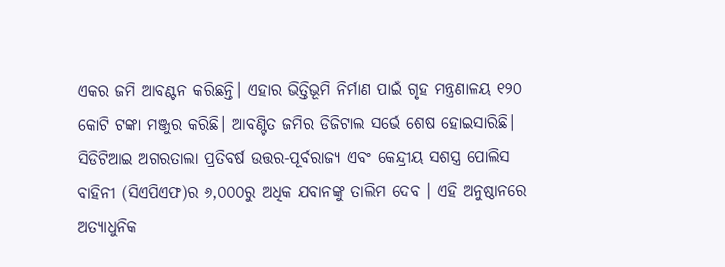ଏକର ଜମି ଆବଣ୍ଟନ କରିଛନ୍ତି। ଏହାର ଭିତ୍ତିଭୂମି ନିର୍ମାଣ ପାଇଁ ଗୃହ ମନ୍ତ୍ରଣାଳୟ ୧୨୦ କୋଟି ଟଙ୍କା ମଞ୍ଜୁର କରିଛି। ଆବଣ୍ଟିତ ଜମିର ଡିଜିଟାଲ ସର୍ଭେ ଶେଷ ହୋଇସାରିଛି। ସିଡିଟିଆଇ ଅଗରତାଲା ପ୍ରତିବର୍ଷ ଉତ୍ତର-ପୂର୍ବରାଜ୍ୟ ଏବଂ କେନ୍ଦ୍ରୀୟ ସଶସ୍ତ୍ର ପୋଲିସ ବାହିନୀ (ସିଏପିଏଫ)ର ୬,୦୦୦ରୁ ଅଧିକ ଯବାନଙ୍କୁ ତାଲିମ ଦେବ । ଏହି ଅନୁଷ୍ଠାନରେ ଅତ୍ୟାଧୁନିକ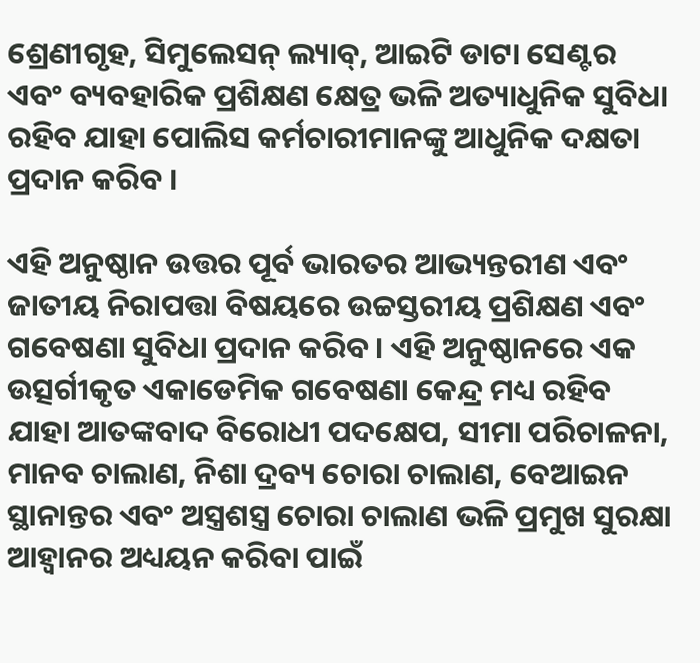ଶ୍ରେଣୀଗୃହ, ସିମୁଲେସନ୍ ଲ୍ୟାବ୍, ଆଇଟି ଡାଟା ସେଣ୍ଟର ଏବଂ ବ୍ୟବହାରିକ ପ୍ରଶିକ୍ଷଣ କ୍ଷେତ୍ର ଭଳି ଅତ୍ୟାଧୁନିକ ସୁବିଧା ରହିବ ଯାହା ପୋଲିସ କର୍ମଚାରୀମାନଙ୍କୁ ଆଧୁନିକ ଦକ୍ଷତା ପ୍ରଦାନ କରିବ ।

ଏହି ଅନୁଷ୍ଠାନ ଉତ୍ତର ପୂର୍ବ ଭାରତର ଆଭ୍ୟନ୍ତରୀଣ ଏବଂ ଜାତୀୟ ନିରାପତ୍ତା ବିଷୟରେ ଉଚ୍ଚସ୍ତରୀୟ ପ୍ରଶିକ୍ଷଣ ଏବଂ ଗବେଷଣା ସୁବିଧା ପ୍ରଦାନ କରିବ। ଏହି ଅନୁଷ୍ଠାନରେ ଏକ ଉତ୍ସର୍ଗୀକୃତ ଏକାଡେମିକ ଗବେଷଣା କେନ୍ଦ୍ର ମଧ୍ୟ ରହିବ ଯାହା ଆତଙ୍କବାଦ ବିରୋଧୀ ପଦକ୍ଷେପ, ସୀମା ପରିଚାଳନା, ମାନବ ଚାଲାଣ, ନିଶା ଦ୍ରବ୍ୟ ଚୋରା ଚାଲାଣ, ବେଆଇନ ସ୍ଥାନାନ୍ତର ଏବଂ ଅସ୍ତ୍ରଶସ୍ତ୍ର ଚୋରା ଚାଲାଣ ଭଳି ପ୍ରମୁଖ ସୁରକ୍ଷା ଆହ୍ୱାନର ଅଧ୍ୟୟନ କରିବା ପାଇଁ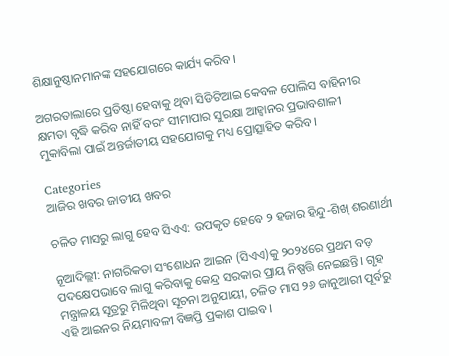ଶିକ୍ଷାନୁଷ୍ଠାନମାନଙ୍କ ସହଯୋଗରେ କାର୍ଯ୍ୟ କରିବ।

ଅଗରତାଲାରେ ପ୍ରତିଷ୍ଠା ହେବାକୁ ଥିବା ସିଡିଟିଆଇ କେବଳ ପୋଲିସ ବାହିନୀର କ୍ଷମତା ବୃଦ୍ଧି କରିବ ନାହିଁ ବରଂ ସୀମାପାର ସୁରକ୍ଷା ଆହ୍ୱାନର ପ୍ରଭାବଶାଳୀ ମୁକାବିଲା ପାଇଁ ଅନ୍ତର୍ଜାତୀୟ ସହଯୋଗକୁ ମଧ୍ୟ ପ୍ରୋତ୍ସାହିତ କରିବ।

Categories
ଆଜିର ଖବର ଜାତୀୟ ଖବର

ଚଳିତ ମାସରୁ ଲାଗୁ ହେବ ସିଏଏ: ଉପକୃତ ହେବେ ୨ ହଜାର ହିନ୍ଦୁ-ଶିଖ୍ ଶରଣାର୍ଥୀ

ନୂଆଦିଲ୍ଲୀ: ନାଗରିକତା ସଂଶୋଧନ ଆଇନ (ସିଏଏ)କୁ ୨୦୨୪ରେ ପ୍ରଥମ ବଡ଼ ପଦକ୍ଷେପଭାବେ ଲାଗୁ କରିବାକୁ କେନ୍ଦ୍ର ସରକାର ପ୍ରାୟ ନିଷ୍ପତ୍ତି ନେଇଛନ୍ତି। ଗୃହ ମନ୍ତ୍ରାଳୟ ସୂତ୍ରରୁ ମିଳିଥିବା ସୂଚନା ଅନୁଯାୟୀ, ଚଳିତ ମାସ ୨୬ ଜାନୁଆରୀ ପୂର୍ବରୁ ଏହି ଆଇନର ନିୟମାବଳୀ ବିଜ୍ଞପ୍ତି ପ୍ରକାଶ ପାଇବ।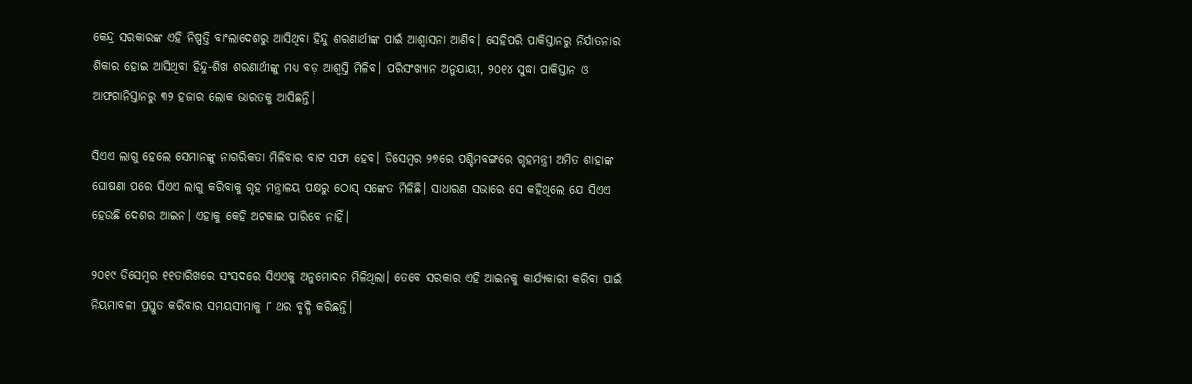କେନ୍ଦ୍ର ସରକାରଙ୍କ ଏହି ନିଷ୍ପତ୍ତି ବାଂଲାଦେଶରୁ ଆସିଥିବା ହିନ୍ଦୁ ଶରଣାର୍ଥୀଙ୍କ ପାଇଁ ଆଶ୍ୱାସନା ଆଣିବ। ସେହିପରି ପାକିସ୍ତାନରୁ ନିର୍ଯାତନାର ଶିକାର ହୋଇ ଆସିଥିବା ହିନ୍ଦୁ-ଶିଖ ଶରଣାର୍ଥୀଙ୍କୁ ମଧ୍ୟ ବଡ଼ ଆଶ୍ୱସ୍ତି ମିଳିବ। ପରିସଂଖ୍ୟାନ ଅନୁଯାୟୀ, ୨୦୧୪ ସୁଦ୍ଧା ପାକିସ୍ତାନ ଓ ଆଫଗାନିସ୍ତାନରୁ ୩୨ ହଜାର ଲୋକ ଭାରତକୁ ଆସିଛନ୍ତି।

ସିଏଏ ଲାଗୁ ହେଲେ ସେମାନଙ୍କୁ ନାଗରିକତା ମିଳିବାର ବାଟ ସଫା ହେବ। ଡିସେମ୍ବର ୨୭ରେ ପଶ୍ଚିମବଙ୍ଗରେ ଗୃହମନ୍ତ୍ରୀ ଅମିତ ଶାହାଙ୍କ ଘୋଷଣା ପରେ ସିଏଏ ଲାଗୁ କରିବାକୁ ଗୃହ ମନ୍ତ୍ରାଳୟ ପକ୍ଷରୁ ଠୋସ୍ ସଙ୍କେତ ମିଳିଛି। ସାଧାରଣ ସଭାରେ ସେ କହିଥିଲେ ଯେ ସିଏଏ ହେଉଛି ଦେଶର ଆଇନ। ଏହାକୁ କେହି ଅଟକାଇ ପାରିବେ ନାହିଁ।

୨୦୧୯ ଡିସେମ୍ବର ୧୧ତାରିଖରେ ସଂସଦରେ ସିଏଏକୁ ଅନୁମୋଦନ ମିଳିଥିଲା। ତେବେ ସରକାର ଏହି ଆଇନକୁ କାର୍ଯ୍ୟକାରୀ କରିବା ପାଇଁ ନିୟମାବଳୀ ପ୍ରସ୍ତୁତ କରିବାର ସମୟସୀମାକୁ ୮ ଥର ବୃଦ୍ଧି କରିଛନ୍ତି।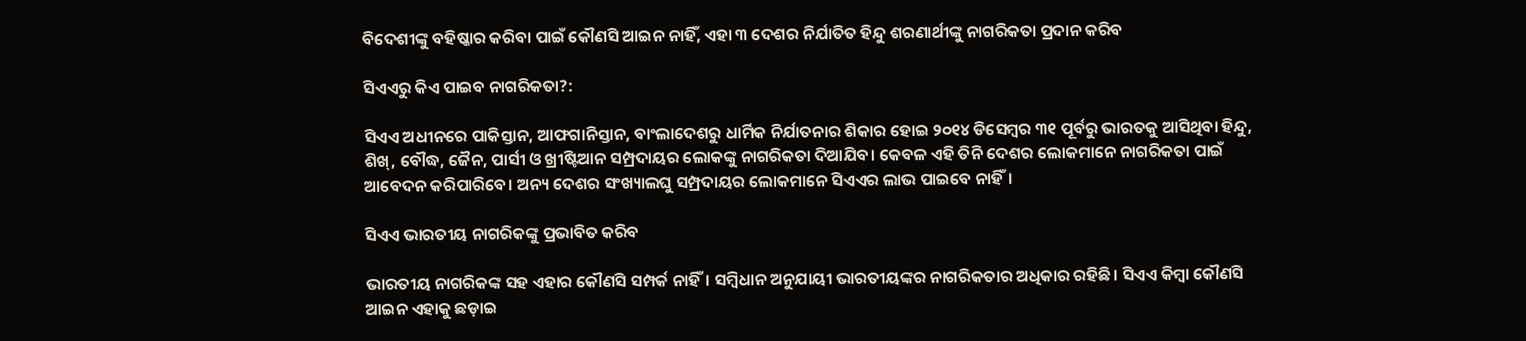ବିଦେଶୀଙ୍କୁ ବହିଷ୍କାର କରିବା ପାଇଁ କୌଣସି ଆଇନ ନାହିଁ, ଏହା ୩ ଦେଶର ନିର୍ଯାତିତ ହିନ୍ଦୁ ଶରଣାର୍ଥୀଙ୍କୁ ନାଗରିକତା ପ୍ରଦାନ କରିବ

ସିଏଏରୁ କିଏ ପାଇବ ନାଗରିକତା?:

ସିଏଏ ଅଧୀନରେ ପାକିସ୍ତାନ, ଆଫଗାନିସ୍ତାନ, ବାଂଲାଦେଶରୁ ଧାର୍ମିକ ନିର୍ଯାତନାର ଶିକାର ହୋଇ ୨୦୧୪ ଡିସେମ୍ବର ୩୧ ପୂର୍ବରୁ ଭାରତକୁ ଆସିଥିବା ହିନ୍ଦୁ, ଶିଖ୍, ବୌଦ୍ଧ, ଜୈନ, ପାର୍ସୀ ଓ ଖ୍ରୀଷ୍ଟିଆନ ସମ୍ପ୍ରଦାୟର ଲୋକଙ୍କୁ ନାଗରିକତା ଦିଆଯିବ। କେବଳ ଏହି ତିନି ଦେଶର ଲୋକମାନେ ନାଗରିକତା ପାଇଁ ଆବେଦନ କରିପାରିବେ। ଅନ୍ୟ ଦେଶର ସଂଖ୍ୟାଲଘୁ ସମ୍ପ୍ରଦାୟର ଲୋକମାନେ ସିଏଏର ଲାଭ ପାଇବେ ନାହିଁ।

ସିଏଏ ଭାରତୀୟ ନାଗରିକଙ୍କୁ ପ୍ରଭାବିତ କରିବ

ଭାରତୀୟ ନାଗରିକଙ୍କ ସହ ଏହାର କୌଣସି ସମ୍ପର୍କ ନାହିଁ। ସମ୍ବିଧାନ ଅନୁଯାୟୀ ଭାରତୀୟଙ୍କର ନାଗରିକତାର ଅଧିକାର ରହିଛି। ସିଏଏ କିମ୍ବା କୌଣସି ଆଇନ ଏହାକୁ ଛଡ଼ାଇ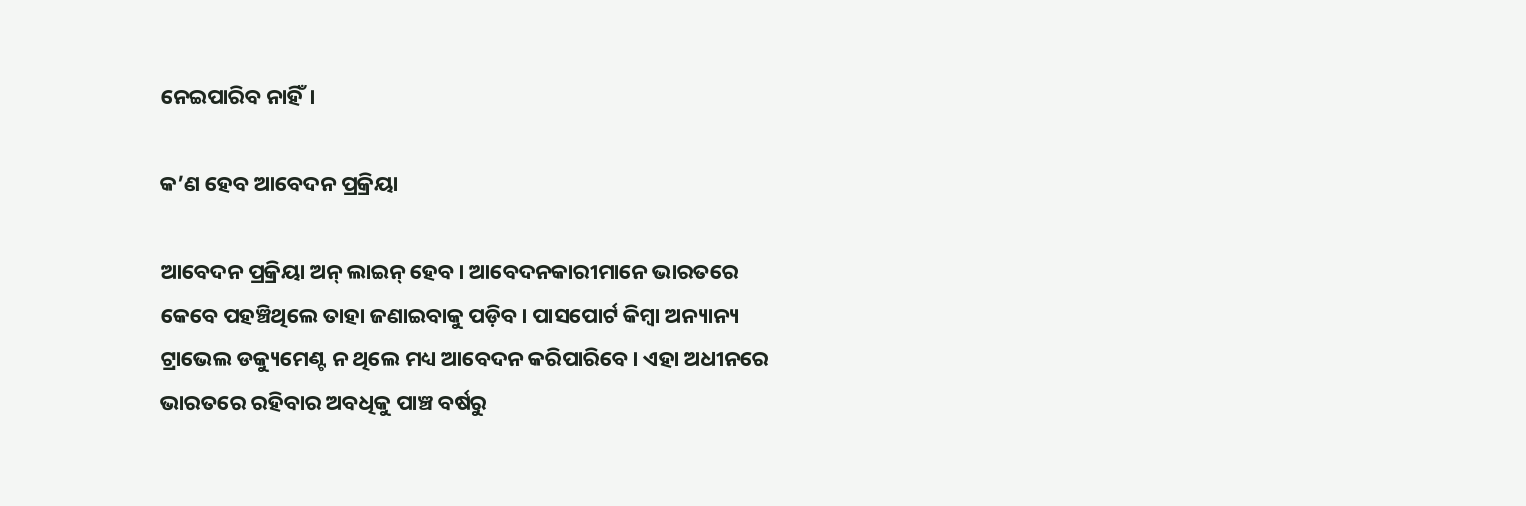ନେଇପାରିବ ନାହିଁ।

କ’ଣ ହେବ ଆବେଦନ ପ୍ରକ୍ରିୟା

ଆବେଦନ ପ୍ରକ୍ରିୟା ଅନ୍ ଲାଇନ୍ ହେବ। ଆବେଦନକାରୀମାନେ ଭାରତରେ କେବେ ପହଞ୍ଚିଥିଲେ ତାହା ଜଣାଇବାକୁ ପଡ଼ିବ। ପାସପୋର୍ଟ କିମ୍ବା ଅନ୍ୟାନ୍ୟ ଟ୍ରାଭେଲ ଡକ୍ୟୁମେଣ୍ଟ ନ ଥିଲେ ମଧ୍ୟ ଆବେଦନ କରିପାରିବେ। ଏହା ଅଧୀନରେ ଭାରତରେ ରହିବାର ଅବଧିକୁ ପାଞ୍ଚ ବର୍ଷରୁ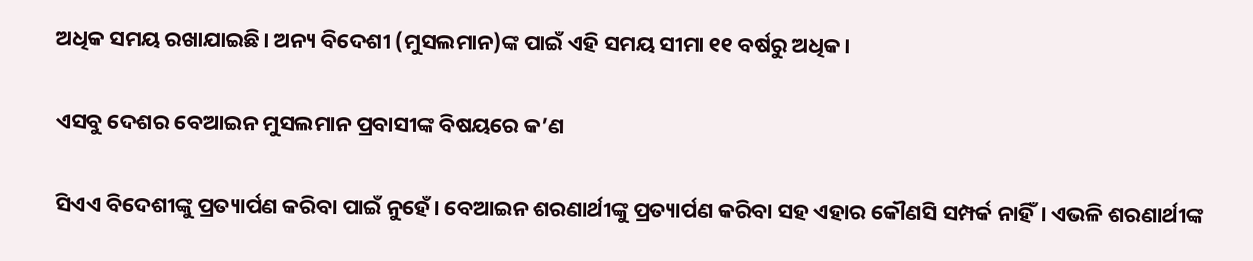ଅଧିକ ସମୟ ରଖାଯାଇଛି। ଅନ୍ୟ ବିଦେଶୀ (ମୁସଲମାନ)ଙ୍କ ପାଇଁ ଏହି ସମୟ ସୀମା ୧୧ ବର୍ଷରୁ ଅଧିକ।

ଏସବୁ ଦେଶର ବେଆଇନ ମୁସଲମାନ ପ୍ରବାସୀଙ୍କ ବିଷୟରେ କ’ଣ

ସିଏଏ ବିଦେଶୀଙ୍କୁ ପ୍ରତ୍ୟାର୍ପଣ କରିବା ପାଇଁ ନୁହେଁ। ବେଆଇନ ଶରଣାର୍ଥୀଙ୍କୁ ପ୍ରତ୍ୟାର୍ପଣ କରିବା ସହ ଏହାର କୌଣସି ସମ୍ପର୍କ ନାହିଁ। ଏଭଳି ଶରଣାର୍ଥୀଙ୍କ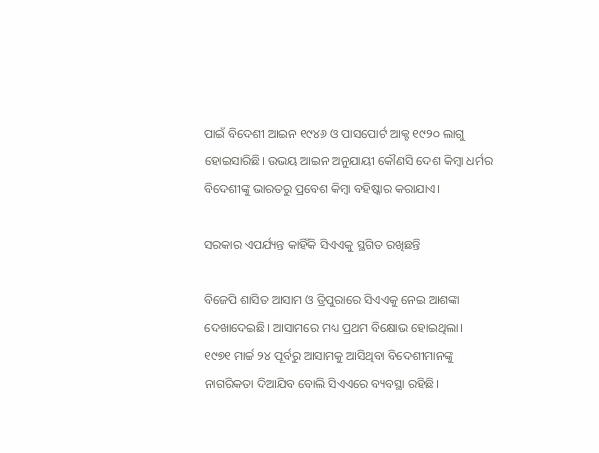ପାଇଁ ବିଦେଶୀ ଆଇନ ୧୯୪୬ ଓ ପାସପୋର୍ଟ ଆକ୍ଟ ୧୯୨୦ ଲାଗୁ ହୋଇସାରିଛି। ଉଭୟ ଆଇନ ଅନୁଯାୟୀ କୌଣସି ଦେଶ କିମ୍ବା ଧର୍ମର ବିଦେଶୀଙ୍କୁ ଭାରତରୁ ପ୍ରବେଶ କିମ୍ବା ବହିଷ୍କାର କରାଯାଏ।

ସରକାର ଏପର୍ଯ୍ୟନ୍ତ କାହିଁକି ସିଏଏକୁ ସ୍ଥଗିତ ରଖିଛନ୍ତି

ବିଜେପି ଶାସିତ ଆସାମ ଓ ତ୍ରିପୁରାରେ ସିଏଏକୁ ନେଇ ଆଶଙ୍କା ଦେଖାଦେଇଛି। ଆସାମରେ ମଧ୍ୟ ପ୍ରଥମ ବିକ୍ଷୋଭ ହୋଇଥିଲା। ୧୯୭୧ ମାର୍ଚ୍ଚ ୨୪ ପୂର୍ବରୁ ଆସାମକୁ ଆସିଥିବା ବିଦେଶୀମାନଙ୍କୁ ନାଗରିକତା ଦିଆଯିବ ବୋଲି ସିଏଏରେ ବ୍ୟବସ୍ଥା ରହିଛି।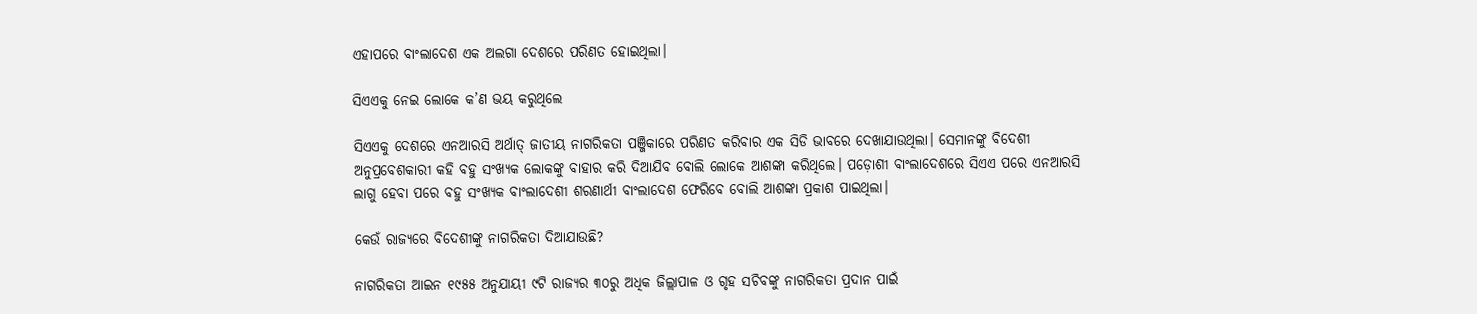ଏହାପରେ ବାଂଲାଦେଶ ଏକ ଅଲଗା ଦେଶରେ ପରିଣତ ହୋଇଥିଲା।

ସିଏଏକୁ ନେଇ ଲୋକେ କ’ଣ ଭୟ କରୁଥିଲେ

ସିଏଏକୁ ଦେଶରେ ଏନଆରସି ଅର୍ଥାତ୍ ଜାତୀୟ ନାଗରିକତା ପଞ୍ଜିକାରେ ପରିଣତ କରିବାର ଏକ ସିଡି ଭାବରେ ଦେଖାଯାଉଥିଲା। ସେମାନଙ୍କୁ ବିଦେଶୀ ଅନୁପ୍ରବେଶକାରୀ କହି ବହୁ ସଂଖ୍ୟକ ଲୋକଙ୍କୁ ବାହାର କରି ଦିଆଯିବ ବୋଲି ଲୋକେ ଆଶଙ୍କା କରିଥିଲେ। ପଡ଼ୋଶୀ ବାଂଲାଦେଶରେ ସିଏଏ ପରେ ଏନଆରସି ଲାଗୁ ହେବା ପରେ ବହୁ ସଂଖ୍ୟକ ବାଂଲାଦେଶୀ ଶରଣାର୍ଥୀ ବାଂଲାଦେଶ ଫେରିବେ ବୋଲି ଆଶଙ୍କା ପ୍ରକାଶ ପାଇଥିଲା।

କେଉଁ ରାଜ୍ୟରେ ବିଦେଶୀଙ୍କୁ ନାଗରିକତା ଦିଆଯାଉଛି?

ନାଗରିକତା ଆଇନ ୧୯୫୫ ଅନୁଯାୟୀ ୯ଟି ରାଜ୍ୟର ୩୦ରୁ ଅଧିକ ଜିଲ୍ଲାପାଳ ଓ ଗୃହ ସଚିବଙ୍କୁ ନାଗରିକତା ପ୍ରଦାନ ପାଇଁ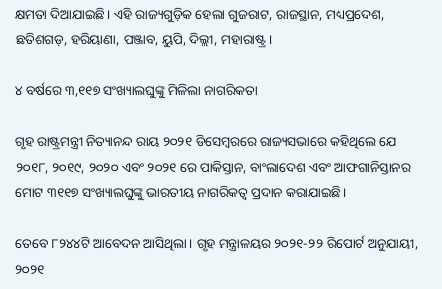କ୍ଷମତା ଦିଆଯାଇଛି। ଏହି ରାଜ୍ୟଗୁଡ଼ିକ ହେଲା ଗୁଜରାଟ, ରାଜସ୍ଥାନ, ମଧ୍ୟପ୍ରଦେଶ, ଛତିଶଗଡ଼, ହରିୟାଣା, ପଞ୍ଜାବ, ୟୁପି, ଦିଲ୍ଲୀ, ମହାରାଷ୍ଟ୍ର।

୪ ବର୍ଷରେ ୩,୧୧୭ ସଂଖ୍ୟାଲଘୁଙ୍କୁ ମିଳିଲା ନାଗରିକତା

ଗୃହ ରାଷ୍ଟ୍ରମନ୍ତ୍ରୀ ନିତ୍ୟାନନ୍ଦ ରାୟ ୨୦୨୧ ଡିସେମ୍ବରରେ ରାଜ୍ୟସଭାରେ କହିଥିଲେ ଯେ ୨୦୧୮, ୨୦୧୯, ୨୦୨୦ ଏବଂ ୨୦୨୧ ରେ ପାକିସ୍ତାନ, ବାଂଲାଦେଶ ଏବଂ ଆଫଗାନିସ୍ତାନର ମୋଟ ୩୧୧୭ ସଂଖ୍ୟାଲଘୁଙ୍କୁ ଭାରତୀୟ ନାଗରିକତ୍ୱ ପ୍ରଦାନ କରାଯାଇଛି।

ତେବେ ୮୨୪୪ଟି ଆବେଦନ ଆସିଥିଲା। ଗୃହ ମନ୍ତ୍ରାଳୟର ୨୦୨୧-୨୨ ରିପୋର୍ଟ ଅନୁଯାୟୀ, ୨୦୨୧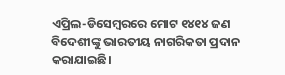ଏପ୍ରିଲ-ଡିସେମ୍ବରରେ ମୋଟ ୧୪୧୪ ଜଣ ବିଦେଶୀଙ୍କୁ ଭାରତୀୟ ନାଗରିକତା ପ୍ରଦାନ କରାଯାଇଛି।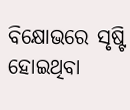ବିକ୍ଷୋଭରେ ସୃଷ୍ଟି ହୋଇଥିବା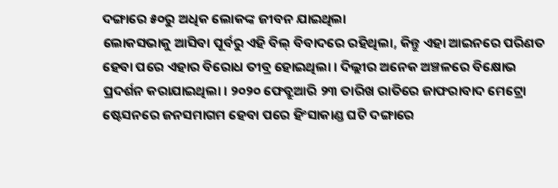ଦଙ୍ଗାରେ ୫୦ରୁ ଅଧିକ ଲୋକଙ୍କ ଜୀବନ ଯାଇଥିଲା
ଲୋକସଭାକୁ ଆସିବା ପୂର୍ବରୁ ଏହି ବିଲ୍ ବିବାଦରେ ରହିଥିଲା, କିନ୍ତୁ ଏହା ଆଇନରେ ପରିଣତ ହେବା ପରେ ଏହାର ବିରୋଧ ତୀବ୍ର ହୋଇଥିଲା। ଦିଲ୍ଲୀର ଅନେକ ଅଞ୍ଚଳରେ ବିକ୍ଷୋଭ ପ୍ରଦର୍ଶନ କରାଯାଇଥିଲା। ୨୦୨୦ ଫେବ୍ରୁଆରି ୨୩ ତାରିଖ ରାତିରେ ଜାଫରାବାଦ ମେଟ୍ରୋ ଷ୍ଟେସନରେ ଜନସମାଗମ ହେବା ପରେ ହିଂସାକାଣ୍ଡ ଘଟି ଦଙ୍ଗାରେ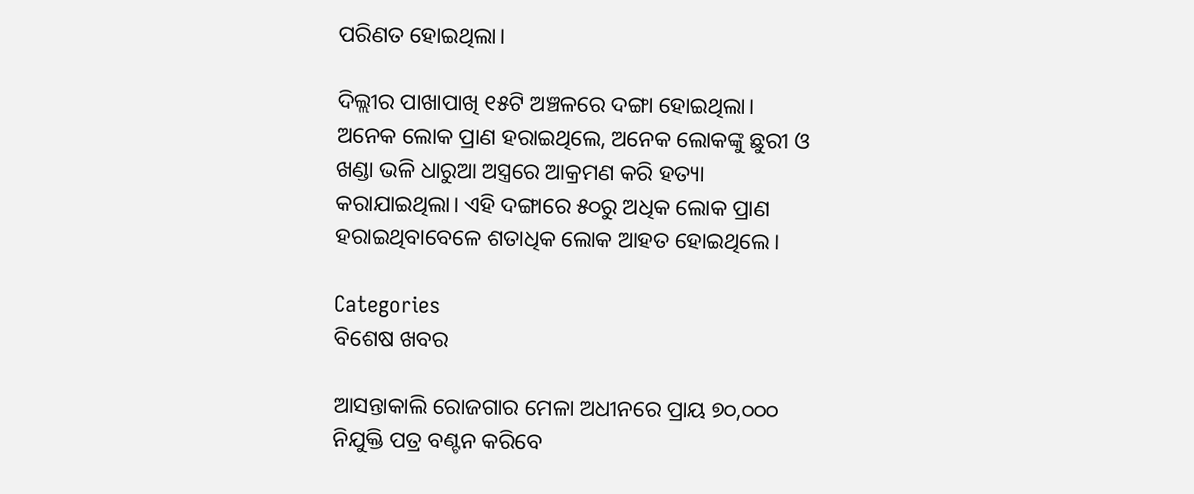ପରିଣତ ହୋଇଥିଲା।

ଦିଲ୍ଲୀର ପାଖାପାଖି ୧୫ଟି ଅଞ୍ଚଳରେ ଦଙ୍ଗା ହୋଇଥିଲା। ଅନେକ ଲୋକ ପ୍ରାଣ ହରାଇଥିଲେ, ଅନେକ ଲୋକଙ୍କୁ ଛୁରୀ ଓ ଖଣ୍ଡା ଭଳି ଧାରୁଆ ଅସ୍ତ୍ରରେ ଆକ୍ରମଣ କରି ହତ୍ୟା କରାଯାଇଥିଲା। ଏହି ଦଙ୍ଗାରେ ୫୦ରୁ ଅଧିକ ଲୋକ ପ୍ରାଣ ହରାଇଥିବାବେଳେ ଶତାଧିକ ଲୋକ ଆହତ ହୋଇଥିଲେ।

Categories
ବିଶେଷ ଖବର

ଆସନ୍ତାକାଲି ରୋଜଗାର ମେଳା ଅଧୀନରେ ପ୍ରାୟ ୭୦,୦୦୦ ନିଯୁକ୍ତି ପତ୍ର ବଣ୍ଟନ କରିବେ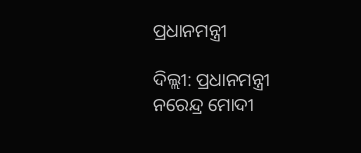ପ୍ରଧାନମନ୍ତ୍ରୀ

ଦିଲ୍ଲୀ: ପ୍ରଧାନମନ୍ତ୍ରୀ ନରେନ୍ଦ୍ର ମୋଦୀ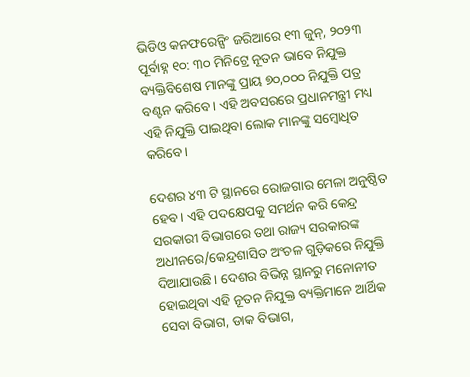ଭିଡିଓ କନଫରେନ୍ସିଂ ଜରିଆରେ ୧୩ ଜୁନ୍, ୨୦୨୩ ପୂର୍ବାହ୍ନ ୧୦: ୩୦ ମିନିଟ୍ରେ ନୂତନ ଭାବେ ନିଯୁକ୍ତ ବ୍ୟକ୍ତିବିଶେଷ ମାନଙ୍କୁ ପ୍ରାୟ ୭୦,୦୦୦ ନିଯୁକ୍ତି ପତ୍ର ବଣ୍ଟନ କରିବେ। ଏହି ଅବସରରେ ପ୍ରଧାନମନ୍ତ୍ରୀ ମଧ୍ୟ ଏହି ନିଯୁକ୍ତି ପାଇଥିବା ଲୋକ ମାନଙ୍କୁ ସମ୍ବୋଧିତ କରିବେ।

ଦେଶର ୪୩ ଟି ସ୍ଥାନରେ ରୋଜଗାର ମେଳା ଅନୁଷ୍ଠିତ ହେବ। ଏହି ପଦକ୍ଷେପକୁ ସମର୍ଥନ କରି କେନ୍ଦ୍ର ସରକାରୀ ବିଭାଗରେ ତଥା ରାଜ୍ୟ ସରକାରଙ୍କ ଅଧୀନରେ/କେନ୍ଦ୍ରଶାସିତ ଅଂଚଳ ଗୁଡ଼ିକରେ ନିଯୁକ୍ତି ଦିଆଯାଉଛି। ଦେଶର ବିଭିନ୍ନ ସ୍ଥାନରୁ ମନୋନୀତ ହୋଇଥିବା ଏହି ନୂତନ ନିଯୁକ୍ତ ବ୍ୟକ୍ତିମାନେ ଆର୍ଥିକ ସେବା ବିଭାଗ, ଡାକ ବିଭାଗ,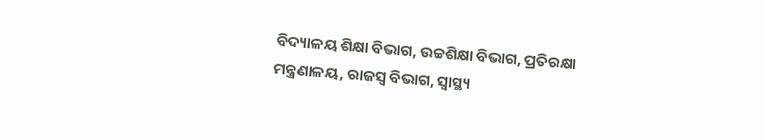ବିଦ୍ୟାଳୟ ଶିକ୍ଷା ବିଭାଗ, ଉଚ୍ଚଶିକ୍ଷା ବିଭାଗ, ପ୍ରତିରକ୍ଷା ମନ୍ତ୍ରଣାଳୟ, ରାଜସ୍ୱ ବିଭାଗ, ସ୍ୱାସ୍ଥ୍ୟ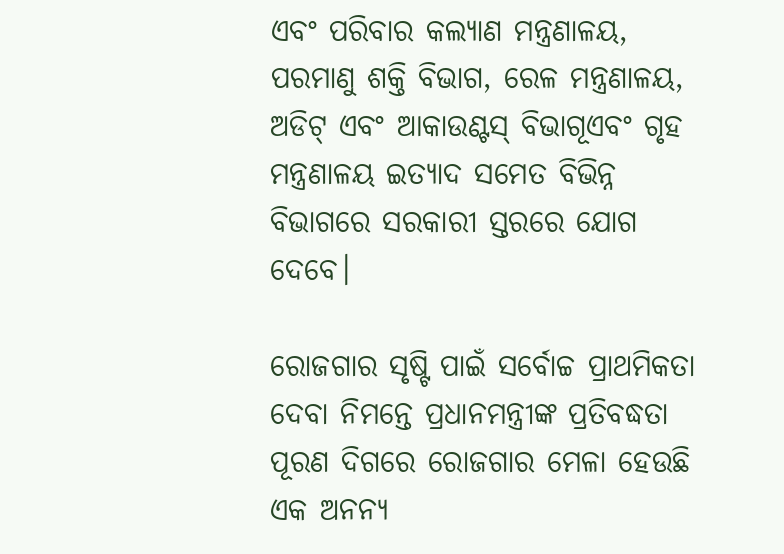ଏବଂ ପରିବାର କଲ୍ୟାଣ ମନ୍ତ୍ରଣାଳୟ, ପରମାଣୁ ଶକ୍ତି ବିଭାଗ, ରେଳ ମନ୍ତ୍ରଣାଳୟ, ଅଡିଟ୍ ଏବଂ ଆକାଉଣ୍ଟସ୍ ବିଭାଗୂଏବଂ ଗୃହ ମନ୍ତ୍ରଣାଳୟ ଇତ୍ୟାଦ ସମେତ ବିଭିନ୍ନ ବିଭାଗରେ ସରକାରୀ ସ୍ତରରେ ଯୋଗ ଦେବେ।

ରୋଜଗାର ସୃଷ୍ଟି ପାଇଁ ସର୍ବୋଚ୍ଚ ପ୍ରାଥମିକତା ଦେବା ନିମନ୍ତେ ପ୍ରଧାନମନ୍ତ୍ରୀଙ୍କ ପ୍ରତିବଦ୍ଧତା ପୂରଣ ଦିଗରେ ରୋଜଗାର ମେଳା ହେଉଛି ଏକ ଅନନ୍ୟ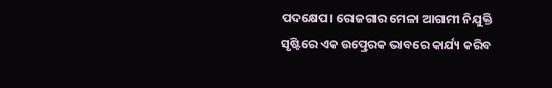ପଦକ୍ଷେପ। ରୋଜଗାର ମେଳା ଆଗାମୀ ନିଯୁକ୍ତି ସୃଷ୍ଟିରେ ଏକ ଉତ୍ପ୍ରେରକ ଭାବରେ କାର୍ଯ୍ୟ କରିବ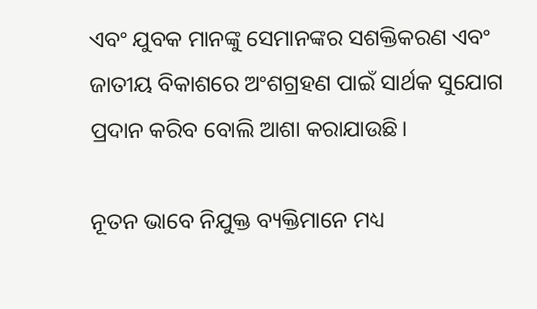ଏବଂ ଯୁବକ ମାନଙ୍କୁ ସେମାନଙ୍କର ସଶକ୍ତିକରଣ ଏବଂ ଜାତୀୟ ବିକାଶରେ ଅଂଶଗ୍ରହଣ ପାଇଁ ସାର୍ଥକ ସୁଯୋଗ ପ୍ରଦାନ କରିବ ବୋଲି ଆଶା କରାଯାଉଛି।

ନୂତନ ଭାବେ ନିଯୁକ୍ତ ବ୍ୟକ୍ତିମାନେ ମଧ୍ୟ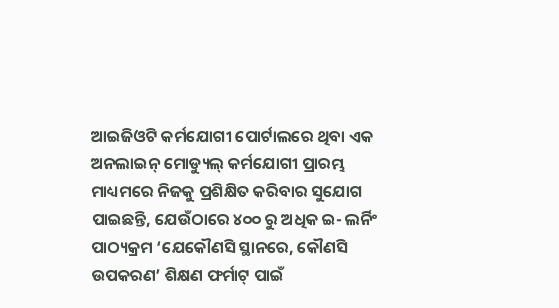ଆଇଜିଓଟି କର୍ମଯୋଗୀ ପୋର୍ଟାଲରେ ଥିବା ଏକ ଅନଲାଇନ୍ ମୋଡ୍ୟୁଲ୍ କର୍ମଯୋଗୀ ପ୍ରାରମ୍ଭ ମାଧ୍ୟମରେ ନିଜକୁ ପ୍ରଶିକ୍ଷିତ କରିବାର ସୁଯୋଗ ପାଇଛନ୍ତି, ଯେଉଁଠାରେ ୪୦୦ ରୁ ଅଧିକ ଇ- ଲର୍ନିଂ ପାଠ୍ୟକ୍ରମ ‘ଯେକୌଣସି ସ୍ଥାନରେ, କୌଣସି ଉପକରଣ’ ଶିକ୍ଷଣ ଫର୍ମାଟ୍ ପାଇଁ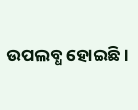ଉପଲବ୍ଧ ହୋଇଛି।